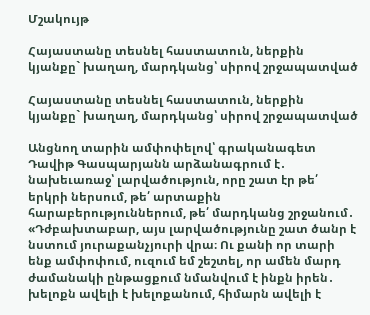Մշակույթ

Հայաստանը տեսնել հաստատուն, ներքին կյանքը` խաղաղ, մարդկանց՝ սիրով շրջապատված

Հայաստանը տեսնել հաստատուն, ներքին կյանքը` խաղաղ, մարդկանց՝ սիրով շրջապատված

Անցնող տարին ամփոփելով՝ գրականագետ Դավիթ Գասպարյանն արձանագրում է․ նախեւառաջ՝ լարվածություն, որը շատ էր թե՛ երկրի ներսում, թե՛ արտաքին հարաբերություններում, թե՛ մարդկանց շրջանում․ «Դժբախտաբար, այս լարվածությունը շատ ծանր է նստում յուրաքանչյուրի վրա։ Ու քանի որ տարի ենք ամփոփում, ուզում եմ շեշտել, որ ամեն մարդ ժամանակի ընթացքում նմանվում է ինքն իրեն․ խելոքն ավելի է խելոքանում, հիմարն ավելի է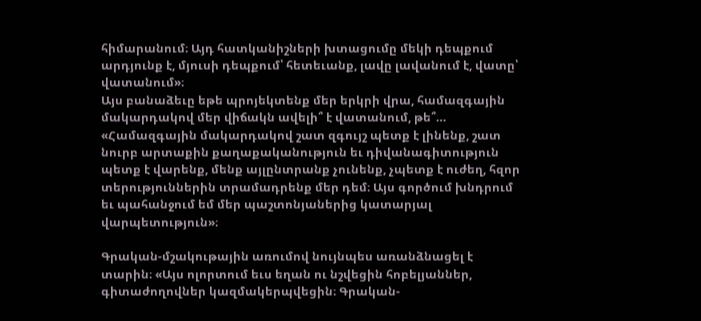հիմարանում։ Այդ հատկանիշների խտացումը մեկի դեպքում արդյունք է, մյուսի դեպքում՝ հետեւանք, լավը լավանում է, վատը՝ վատանում»։
Այս բանաձեւը եթե պրոյեկտենք մեր երկրի վրա, համազգային մակարդակով մեր վիճակն ավելի՞ է վատանում, թե՞… «Համազգային մակարդակով շատ զգույշ պետք է լինենք, շատ նուրբ արտաքին քաղաքականություն եւ դիվանագիտություն պետք է վարենք, մենք այլընտրանք չունենք, չպետք է ուժեղ, հզոր տերություններին տրամադրենք մեր դեմ։ Այս գործում խնդրում եւ պահանջում եմ մեր պաշտոնյաներից կատարյալ վարպետություն»։

Գրական-մշակութային առումով նույնպես առանձնացել է տարին։ «Այս ոլորտում եւս եղան ու նշվեցին հոբելյաններ, գիտաժողովներ կազմակերպվեցին։ Գրական-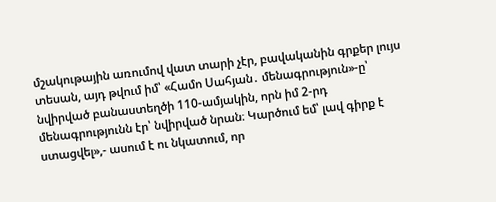մշակութային առումով վատ տարի չէր, բավականին գրքեր լույս տեսան, այդ թվում իմ՝ «Համո Սահյան․ մենագրություն»-ը՝ նվիրված բանաստեղծի 110-ամյակին, որն իմ 2-րդ մենագրությունն էր՝ նվիրված նրան։ Կարծում եմ՝ լավ գիրք է ստացվել»,- ասում է ու նկատում, որ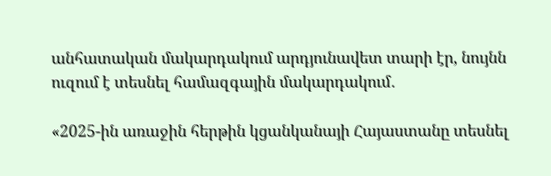անհատական մակարդակում արդյունավետ տարի էր, նույնն ուզում է տեսնել համազգային մակարդակում․

«2025-ին առաջին հերթին կցանկանայի Հայաստանը տեսնել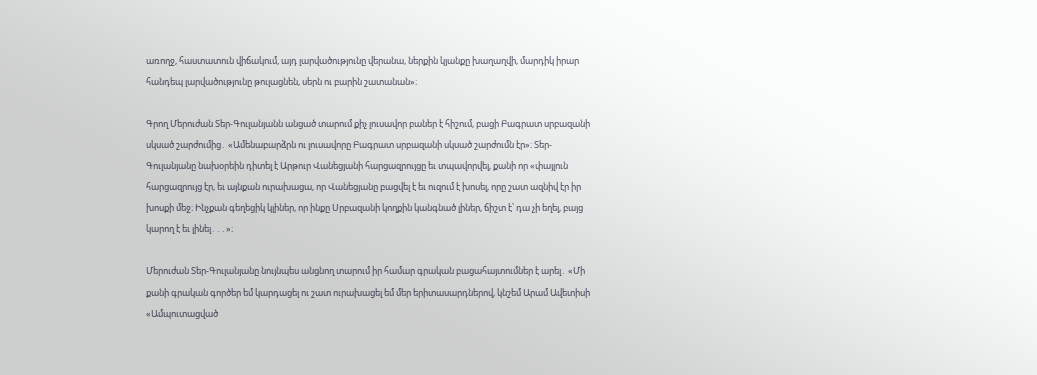առողջ, հաստատուն վիճակում, այդ լարվածությունը վերանա, ներքին կյանքը խաղաղվի, մարդիկ իրար հանդեպ լարվածությունը թուլացնեն, սերն ու բարին շատանան»։

Գրող Մերուժան Տեր-Գուլանյանն անցած տարում քիչ լուսավոր բաներ է հիշում, բացի Բագրատ սրբազանի սկսած շարժումից․ «Ամենաբարձրն ու լուսավորը Բագրատ սրբազանի սկսած շարժումն էր»։ Տեր-Գուլանյանը նախօրեին դիտել է Արթուր Վանեցյանի հարցազրույցը եւ տպավորվել, քանի որ «փայլուն հարցազրույց էր, եւ այնքան ուրախացա, որ Վանեցյանը բացվել է եւ ուզում է խոսել, որը շատ ազնիվ էր իր խոսքի մեջ։ Ինչքան գեղեցիկ կլիներ, որ ինքը Սրբազանի կողքին կանգնած լիներ, ճիշտ է՝ դա չի եղել, բայց կարող է եւ լինել․․․»։

Մերուժան Տեր-Գուլանյանը նույնպես անցնող տարում իր համար գրական բացահայտումներ է արել․ «Մի քանի գրական գործեր եմ կարդացել ու շատ ուրախացել եմ մեր երիտասարդներով, կնշեմ Արամ Ավետիսի «Ամպուտացված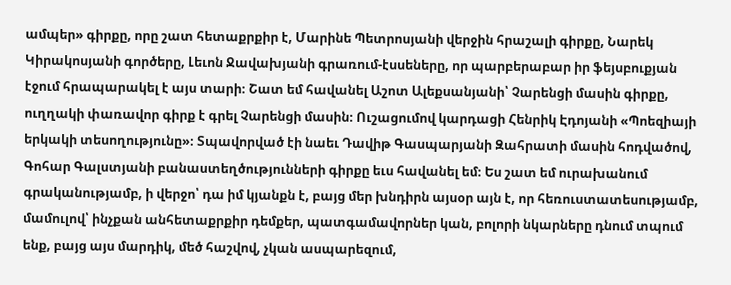ամպեր» գիրքը, որը շատ հետաքրքիր է, Մարինե Պետրոսյանի վերջին հրաշալի գիրքը, Նարեկ Կիրակոսյանի գործերը, Լեւոն Ջավախյանի գրառում-էսսեները, որ պարբերաբար իր ֆեյսբուքյան էջում հրապարակել է այս տարի։ Շատ եմ հավանել Աշոտ Ալեքսանյանի՝ Չարենցի մասին գիրքը, ուղղակի փառավոր գիրք է գրել Չարենցի մասին։ Ուշացումով կարդացի Հենրիկ Էդոյանի «Պոեզիայի երկակի տեսողությունը»։ Տպավորված էի նաեւ Դավիթ Գասպարյանի Զահրատի մասին հոդվածով, Գոհար Գալստյանի բանաստեղծությունների գիրքը եւս հավանել եմ։ Ես շատ եմ ուրախանում գրականությամբ, ի վերջո՝ դա իմ կյանքն է, բայց մեր խնդիրն այսօր այն է, որ հեռուստատեսությամբ, մամուլով՝ ինչքան անհետաքրքիր դեմքեր, պատգամավորներ կան, բոլորի նկարները դնում տպում ենք, բայց այս մարդիկ, մեծ հաշվով, չկան ասպարեզում,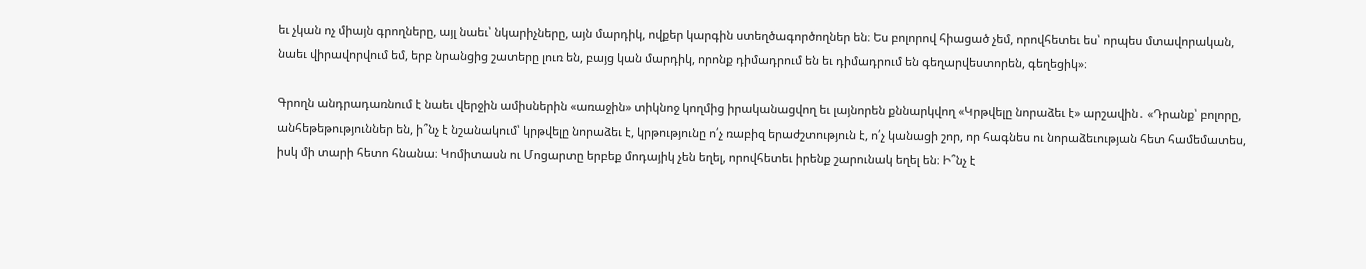եւ չկան ոչ միայն գրողները, այլ նաեւ՝ նկարիչները, այն մարդիկ, ովքեր կարգին ստեղծագործողներ են։ Ես բոլորով հիացած չեմ, որովհետեւ ես՝ որպես մտավորական, նաեւ վիրավորվում եմ, երբ նրանցից շատերը լուռ են, բայց կան մարդիկ, որոնք դիմադրում են եւ դիմադրում են գեղարվեստորեն, գեղեցիկ»։

Գրողն անդրադառնում է նաեւ վերջին ամիսներին «առաջին» տիկնոջ կողմից իրականացվող եւ լայնորեն քննարկվող «Կրթվելը նորաձեւ է» արշավին․ «Դրանք՝ բոլորը, անհեթեթություններ են, ի՞նչ է նշանակում՝ կրթվելը նորաձեւ է, կրթությունը ո՛չ ռաբիզ երաժշտություն է, ո՛չ կանացի շոր, որ հագնես ու նորաձեւության հետ համեմատես, իսկ մի տարի հետո հնանա։ Կոմիտասն ու Մոցարտը երբեք մոդայիկ չեն եղել, որովհետեւ իրենք շարունակ եղել են։ Ի՞նչ է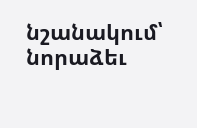նշանակում՝ նորաձեւ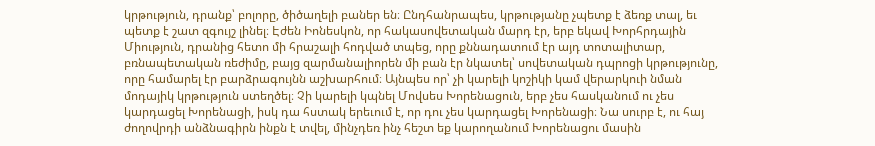կրթություն, դրանք՝ բոլորը, ծիծաղելի բաներ են։ Ընդհանրապես, կրթությանը չպետք է ձեռք տալ, եւ պետք է շատ զգույշ լինել։ Էժեն Իոնեսկոն, որ հակասովետական մարդ էր, երբ եկավ Խորհրդային Միություն, դրանից հետո մի հրաշալի հոդված տպեց, որը քննադատում էր այդ տոտալիտար, բռնապետական ռեժիմը, բայց զարմանալիորեն մի բան էր նկատել՝ սովետական դպրոցի կրթությունը, որը համարել էր բարձրագույնն աշխարհում։ Այնպես որ՝ չի կարելի կոշիկի կամ վերարկուի նման մոդայիկ կրթություն ստեղծել։ Չի կարելի կպնել Մովսես Խորենացուն, երբ չես հասկանում ու չես կարդացել Խորենացի, իսկ դա հստակ երեւում է, որ դու չես կարդացել Խորենացի։ Նա սուրբ է, ու հայ ժողովրդի անձնագիրն ինքն է տվել, մինչդեռ ինչ հեշտ եք կարողանում Խորենացու մասին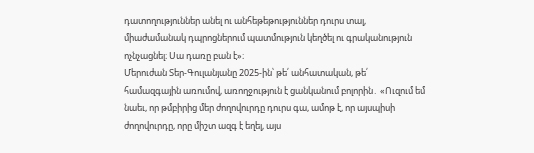դատողություններ անել ու անհեթեթություններ դուրս տալ, միաժամանակ դպրոցներում պատմություն կեղծել ու գրականություն ոչնչացնել։ Սա դառը բան է»։
Մերուժան Տեր-Գուլանյանը 2025-ին՝ թե՛ անհատական, թե՛ համազգային առումով, առողջություն է ցանկանում բոլորին․ «Ուզում եմ նաեւ, որ թմբիրից մեր ժողովուրդը դուրս գա, ամոթ է, որ այսպիսի ժողովուրդը, որը միշտ ազգ է եղել, այս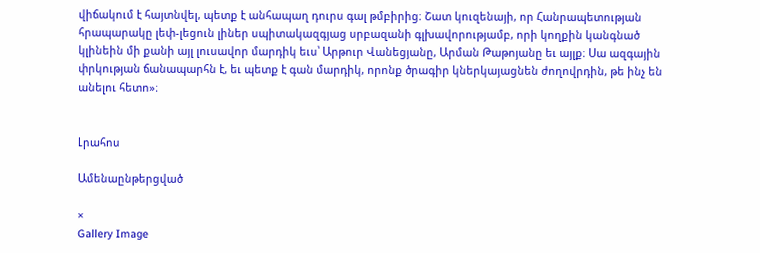վիճակում է հայտնվել, պետք է անհապաղ դուրս գալ թմբիրից։ Շատ կուզենայի, որ Հանրապետության հրապարակը լեփ-լեցուն լիներ սպիտակազգյաց սրբազանի գլխավորությամբ, որի կողքին կանգնած կլինեին մի քանի այլ լուսավոր մարդիկ եւս՝ Արթուր Վանեցյանը, Արման Թաթոյանը եւ այլք։ Սա ազգային փրկության ճանապարհն է, եւ պետք է գան մարդիկ, որոնք ծրագիր կներկայացնեն ժողովրդին, թե ինչ են անելու հետո»։


Լրահոս

Ամենաընթերցված

×
Gallery Image